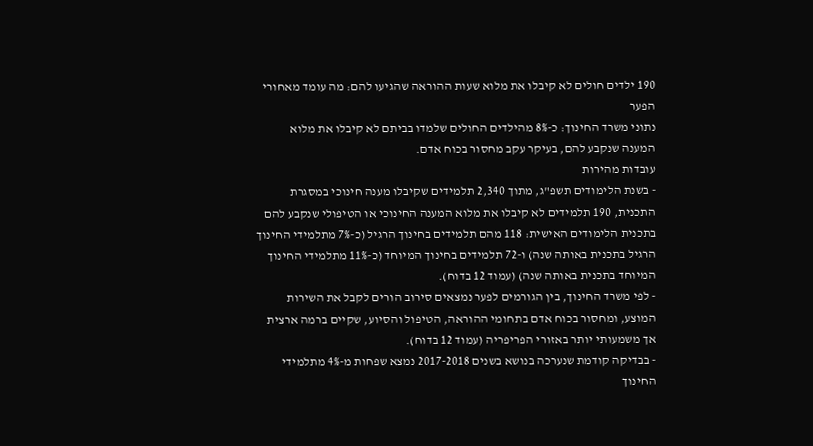190 ילדים חולים לא קיבלו את מלוא שעות ההוראה שהגיעו להם: מה עומד מאחורי הפער
נתוני משרד החינוך: כ-8% מהילדים החולים שלמדו בביתם לא קיבלו את מלוא המענה שנקבע להם, בעיקר עקב מחסור בכוח אדם.
עובדות מהירות
- בשנת הלימודים תשפ"ג, מתוך 2,340 תלמידים שקיבלו מענה חינוכי במסגרת התכנית, 190 תלמידים לא קיבלו את מלוא המענה החינוכי או הטיפולי שנקבע להם בתכנית הלימודים האישית: 118 מהם תלמידים בחינוך הרגיל (כ-7% מתלמידי החינוך הרגיל בתכנית באותה שנה) ו-72 תלמידים בחינוך המיוחד (כ-11% מתלמידי החינוך המיוחד בתכנית באותה שנה) (עמוד 12 בדוח).
- לפי משרד החינוך, בין הגורמים לפער נמצאים סירוב הורים לקבל את השירות המוצע, ומחסור בכוח אדם בתחומי ההוראה, הטיפול והסיוע, שקיים ברמה ארצית אך משמעותי יותר באזורי הפריפריה (עמוד 12 בדוח).
- בבדיקה קודמת שנערכה בנושא בשנים 2017-2018 נמצא שפחות מ-4% מתלמידי החינוך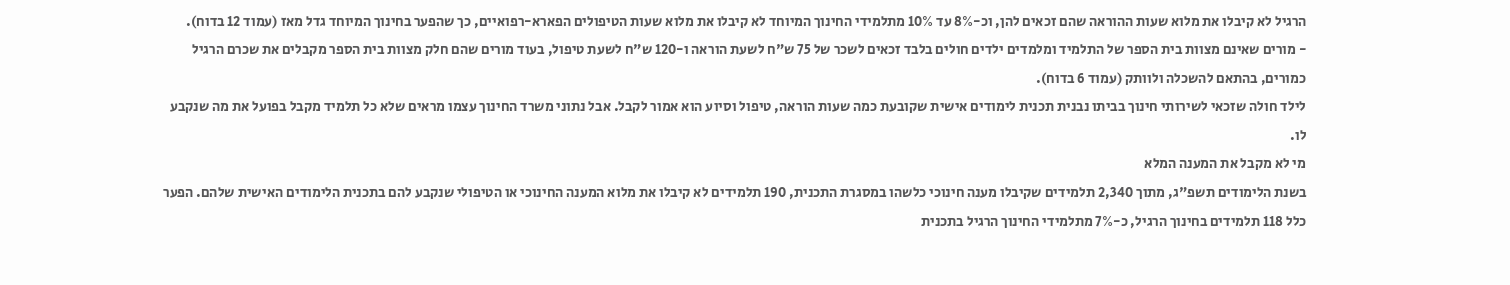הרגיל לא קיבלו את מלוא שעות ההוראה שהם זכאים להן, וכ-8% עד 10% מתלמידי החינוך המיוחד לא קיבלו את מלוא שעות הטיפולים הפארא-רפואיים, כך שהפער בחינוך המיוחד גדל מאז (עמוד 12 בדוח).
- מורים שאינם מצוות בית הספר של התלמיד ומלמדים ילדים חולים בלבד זכאים לשכר של 75 ש"ח לשעת הוראה ו-120 ש"ח לשעת טיפול, בעוד מורים שהם חלק מצוות בית הספר מקבלים את שכרם הרגיל כמורים, בהתאם להשכלה ולוותק (עמוד 6 בדוח).
לילד חולה שזכאי לשירותי חינוך בביתו נבנית תכנית לימודים אישית שקובעת כמה שעות הוראה, טיפול וסיוע הוא אמור לקבל. אבל נתוני משרד החינוך עצמו מראים שלא כל תלמיד מקבל בפועל את מה שנקבע לו.
מי לא מקבל את המענה המלא
בשנת הלימודים תשפ"ג, מתוך 2,340 תלמידים שקיבלו מענה חינוכי כלשהו במסגרת התכנית, 190 תלמידים לא קיבלו את מלוא המענה החינוכי או הטיפולי שנקבע להם בתכנית הלימודים האישית שלהם. הפער כלל 118 תלמידים בחינוך הרגיל, כ-7% מתלמידי החינוך הרגיל בתכנית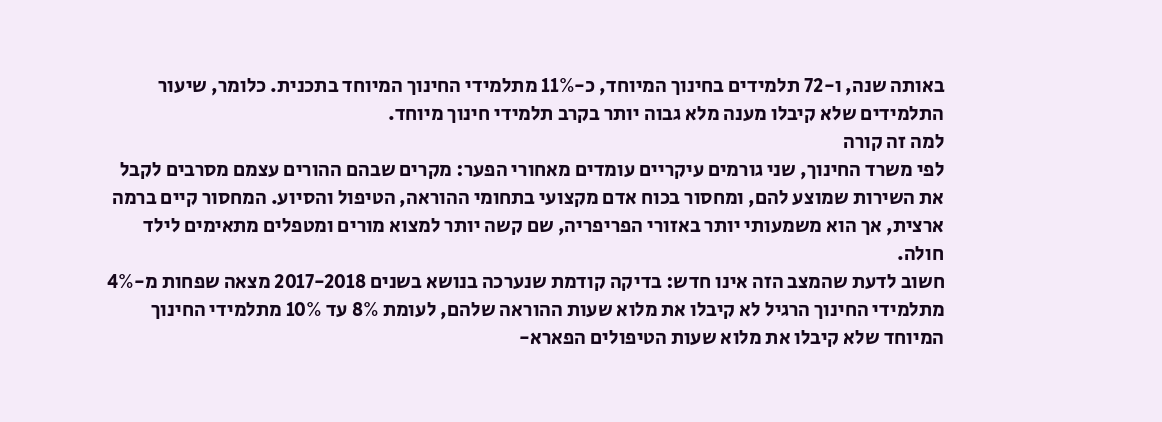באותה שנה, ו-72 תלמידים בחינוך המיוחד, כ-11% מתלמידי החינוך המיוחד בתכנית. כלומר, שיעור התלמידים שלא קיבלו מענה מלא גבוה יותר בקרב תלמידי חינוך מיוחד.
למה זה קורה
לפי משרד החינוך, שני גורמים עיקריים עומדים מאחורי הפער: מקרים שבהם ההורים עצמם מסרבים לקבל את השירות שמוצע להם, ומחסור בכוח אדם מקצועי בתחומי ההוראה, הטיפול והסיוע. המחסור קיים ברמה ארצית, אך הוא משמעותי יותר באזורי הפריפריה, שם קשה יותר למצוא מורים ומטפלים מתאימים לילד חולה.
חשוב לדעת שהמצב הזה אינו חדש: בדיקה קודמת שנערכה בנושא בשנים 2017-2018 מצאה שפחות מ-4% מתלמידי החינוך הרגיל לא קיבלו את מלוא שעות ההוראה שלהם, לעומת 8% עד 10% מתלמידי החינוך המיוחד שלא קיבלו את מלוא שעות הטיפולים הפארא-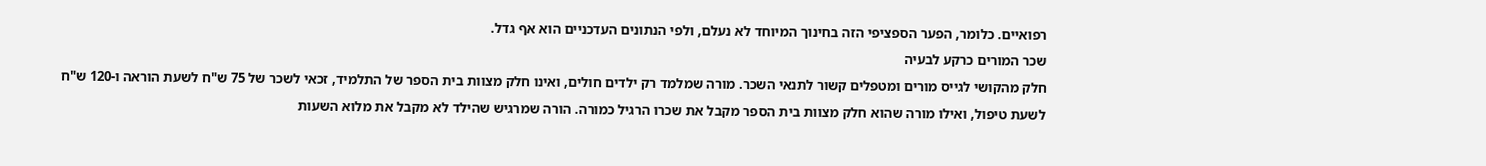רפואיים. כלומר, הפער הספציפי הזה בחינוך המיוחד לא נעלם, ולפי הנתונים העדכניים הוא אף גדל.
שכר המורים כרקע לבעיה
חלק מהקושי לגייס מורים ומטפלים קשור לתנאי השכר. מורה שמלמד רק ילדים חולים, ואינו חלק מצוות בית הספר של התלמיד, זכאי לשכר של 75 ש"ח לשעת הוראה ו-120 ש"ח לשעת טיפול, ואילו מורה שהוא חלק מצוות בית הספר מקבל את שכרו הרגיל כמורה. הורה שמרגיש שהילד לא מקבל את מלוא השעות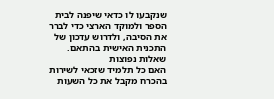שנקבעו לו כדאי שיפנה לבית הספר ולמוקד הארצי כדי לברר את הסיבה, ולדרוש עדכון של התכנית האישית בהתאם.
שאלות נפוצות
האם כל תלמיד שזכאי לשירות בהכרח מקבל את כל השעות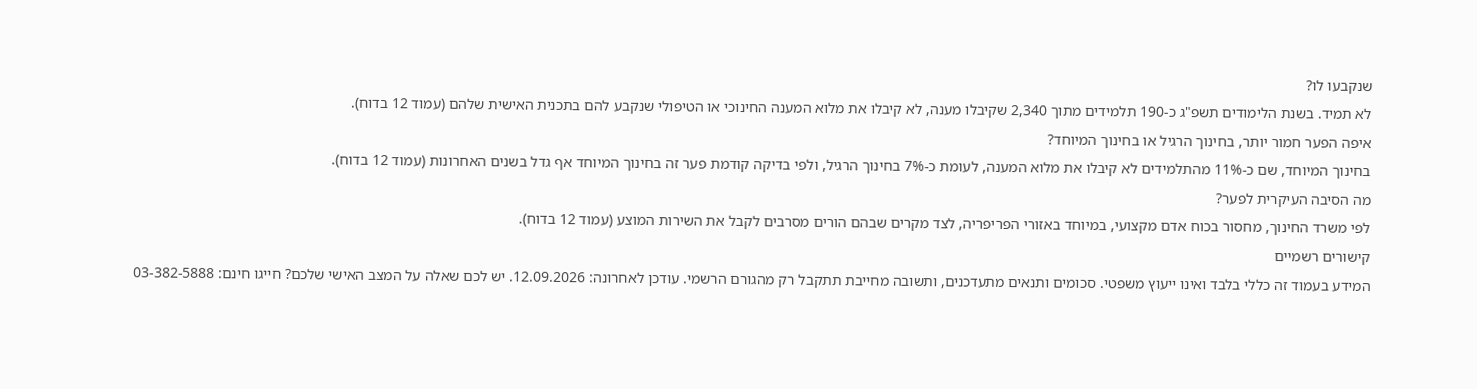שנקבעו לו?
לא תמיד. בשנת הלימודים תשפ"ג כ-190 תלמידים מתוך 2,340 שקיבלו מענה, לא קיבלו את מלוא המענה החינוכי או הטיפולי שנקבע להם בתכנית האישית שלהם (עמוד 12 בדוח).
איפה הפער חמור יותר, בחינוך הרגיל או בחינוך המיוחד?
בחינוך המיוחד, שם כ-11% מהתלמידים לא קיבלו את מלוא המענה, לעומת כ-7% בחינוך הרגיל, ולפי בדיקה קודמת פער זה בחינוך המיוחד אף גדל בשנים האחרונות (עמוד 12 בדוח).
מה הסיבה העיקרית לפער?
לפי משרד החינוך, מחסור בכוח אדם מקצועי, במיוחד באזורי הפריפריה, לצד מקרים שבהם הורים מסרבים לקבל את השירות המוצע (עמוד 12 בדוח).
קישורים רשמיים
המידע בעמוד זה כללי בלבד ואינו ייעוץ משפטי. סכומים ותנאים מתעדכנים, ותשובה מחייבת תתקבל רק מהגורם הרשמי. עודכן לאחרונה: 12.09.2026. יש לכם שאלה על המצב האישי שלכם? חייגו חינם: 03-382-5888